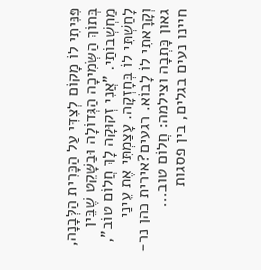פִּנִּיתִי לוֹ מָקוֹם לְצִדִּי עַל הַכָּרִית הַלְּבָנָה, בְּתוֹךְ הַשְּׂמִיכָה הַגְּדוֹלָה וּבַשָּׁקֵט שֶׁבֵּין מַחְשְׁבוֹתַי. "אֲנִי זְקוּקָה לָךְ חֲלוֹם טוֹב", לָחַשְׁתִּי לוֹ בְּחָזְקָה. עָצַמְתִּי אֶת עֵינַי
וְקָרָאתִי לוֹ לָבוֹא. רגעים?אירית כהן נר-גאון כָּתְבָה וצילמה: חֲלוֹם טוב...
חיינו נעים בגלים, בין פסגות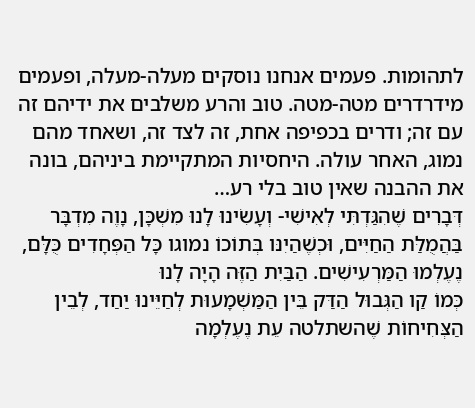לתהומות. פעמים אנחנו נוסקים מעלה-מעלה, ופעמים מידרדרים מטה-מטה. טוב והרע משלבים את ידיהם זה עם זה; ודרים בכפיפה אחת, זה לצד זה, ושאחד מהם נמוג, האחר עולה. היחסיות המתקיימת ביניהם, בונה את ההבנה שאין טוב בלי רע…
דְּבָרִים שֶׁהִגַּדְתִּי לְאִישִׁי- וְעָשִׂינוּ לָנוּ מִשְׁכָּן, נָוֶה מִדְבָּר בַּהֲמֻלַּת הַחַיִּים, וּכְשֶׁהַיִנּו בְּתוֹכוֹ נמוגו כָּל הַפְּחָדִים כֻּלָּם, נֶעֶלְמוּ הַמַּרְעִישִׁים. הַבַּיִת הַזֶּה הָיָה לָנוּ
כְּמוֹ קַו הַגְּבוּל הַדַּק בֵּין הַמַּשְׁמָעוּת לְחַיֵּינוּ יַחַד, לְבֵין הַצְּחִיחוֹת שֶׁהשתלטה עֵת נֶעֶלְמָה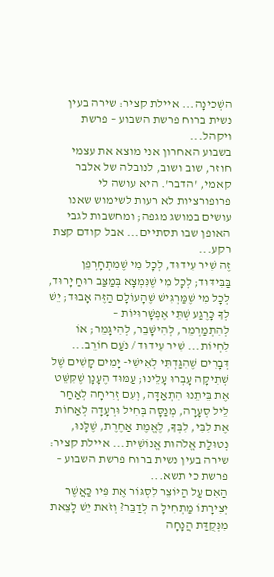השְׁכינָה... איילת קציר: שירה בעין נשית ברוח פרשת השבוע – פרשת ויקהל...
בשבוע האחרון אני מוצא את עצמי חוזר, שוב ושוב, לנובלה של אלבר קאמי, 'הדבר'. היא עושה לי פרופורציות לא רעות לשימוש שאנו עושים במושג מגפה; ומחשבות לגבי האופן שבו תסתיים... אבל קודם קצת רקע...
זֶה שִׁיר עִידוּד, לְכָל מִי שֶׁמִתְחָרְפֵן בַּבִּידּוּד; לְכָל מִי שֶׁנִּמְצָא בְּמַצַּב רוּחַ יָרוּד, לְכָל מִי שֶׁמַּרְגִּישׁ שֶׁהָעוֹלָם הַזֶּה אָבוּד; יֵשׁ לְךָ כָּרֶגַע שְׁתֵּי אֶפְשָׁרוּיּוֹת –
לְהִתְמַרְמֵר, לְהִישָּׁבֵר, לְהִיגָּמֵר; אוֹ לִחְיוֹת... שִׁיר עִידוּד / נֹעַם חוֹרֵב...
דְּבָרִים שֶׁהִגַּדְתִּי לְאִישִׁי- יָמִים קָשִׁים שֶׁל שְׁתִיקָה עָבְרוּ עָלֵינוּ; עַמּוּד הֶעָנָן שֶׁקִּשֵּׁט אֶת בֵּיתֵנוּ הִתְאַדָּה, וְעִם זְרִיחָה לְאַחַר לֵיל סְעָרָה, מְנַסָּה בְּחִיל וּרְעָדָה לְאַחוֹת אֶת לִבִּי, לִבְּךָ, לֶאֱמֶת אַחֶרֶת, שֶׁלָּנוּ, נְטוּלַת אֱלֹהוּת אֱנוֹשִׁית... איילת קציר: שירה בעין נשית ברוח פרשת השבוע – פרשת כי תשא...
הַאִם עַל הַיּוֹצֵר לִסְגּוֹר אֶת פִּיו כַּאֲשֶׁר יְצִירָתוֹ מַתְחִילָ ה לְדַבֵּר? וְזֹאת יֵשׁ לָצֵאת מִנְּקֻדַּת הֲנָחָה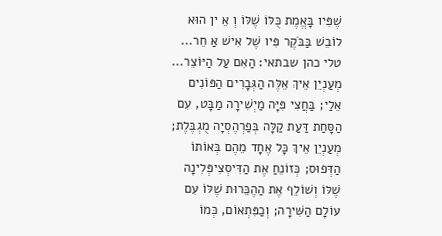שֶׁפִּיו בָּאֱמֶת כֻּלּוֹ שֶׁלּוֹ וְ אֵ ין הוּא לוֹבֵשׁ בַּבֹּקֶר פִּיו שֶׁל אִישׁ אַ חֵר... טלי כהן שבתאי: הַאִם עַל הַיּוֹצֵר...
מְעַנְיֵן אֵיךְ אֵלֶּה הַגְּבָרִים הַפּוֹנִים אֵלַי; בַּחֲצִי פִּיָּה מַיְשִׁירָה מַבָּט, עִם הַסָּחַת דַּעַת קַלָּה בְּפַרְהֶסְיָה מֻגְבֶּלֶת; מְעַנְיֵן אֵיךְ כָּל אֶחָד מֵהֶם בְּאוֹתוֹ הַדְּפוּס; כְּזוֹנֵחַ אֶת הַדִּיסְצִיפְּלִינָה שֶׁלּוֹ וְשׁוֹלֵף אֶת הַהֶכֵּרוּת שֶׁלּוֹ עִם עוֹלָם הַשִּׁירָה; וְכַפִּתְאוֹם, כְּמוֹ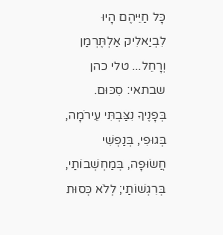כָּל חַיֵּיהֶם הָיוּ לִבְיַאלִיק אַלְתֶּרְמַן וְרָחֵל... טלי כהן שבתאי: סִכּוּם.
בְּפָנֶיךָ נִצַּבְתִּי עֵירֹמָה, בְּגוּפִי, בְּנַפְשִׁי חֲשׂוּפָה, בְּמַחְשְׁבוֹתַי, בְּרִגְשׁוֹתַי; לְלֹא כְּסוּת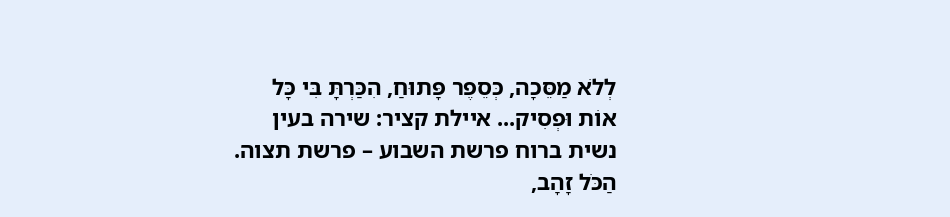לְלֹא מַסֵּכָה, כְּסֵפֶר פָּתוּחַ, הִכַּרְתָּ בִּי כָּל אוֹת וּפְסִיק... איילת קציר: שירה בעין נשית ברוח פרשת השבוע – פרשת תצוה.
הַכֹּל זָהָב,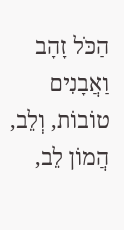הַכֹּל זָהָב וַאֲבָנִים טוֹבוֹת, וְלֵב, הֲמוֹן לֵב,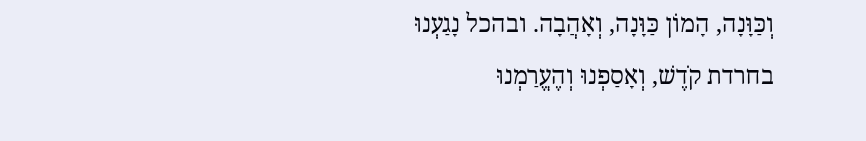וְכַּוָּנָה, הָמוֹן כַּוָּנָה, וְאָהֲבָה. ובהכל נָגַעְנוּ בחרדת קֹדֶשׁ, וְאָסַפְנוּ וְהֶעֱרַמְנוּ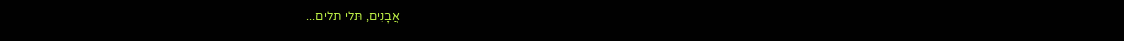אֲבָנִים, תּלי תלים...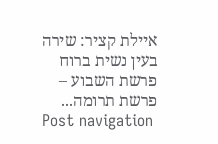איילת קציר: שירה בעין נשית ברוח פרשת השבוע – פרשת תרומה...
Post navigation